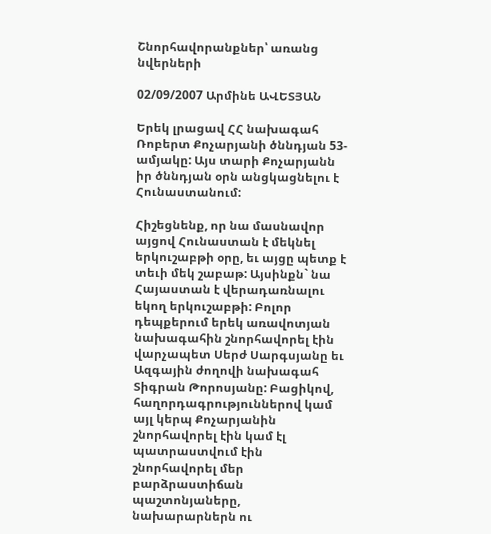Շնորհավորանքներ՝ առանց նվերների

02/09/2007 Արմինե ԱՎԵՏՅԱՆ

Երեկ լրացավ ՀՀ նախագահ Ռոբերտ Քոչարյանի ծննդյան 53-ամյակը: Այս տարի Քոչարյանն իր ծննդյան օրն անցկացնելու է Հունաստանում:

Հիշեցնենք, որ նա մասնավոր այցով Հունաստան է մեկնել երկուշաբթի օրը, եւ այցը պետք է տեւի մեկ շաբաթ: Այսինքն` նա Հայաստան է վերադառնալու եկող երկուշաբթի: Բոլոր դեպքերում երեկ առավոտյան նախագահին շնորհավորել էին վարչապետ Սերժ Սարգսյանը եւ Ազգային ժողովի նախագահ Տիգրան Թորոսյանը: Բացիկով, հաղորդագրություններով կամ այլ կերպ Քոչարյանին շնորհավորել էին կամ էլ պատրաստվում էին շնորհավորել մեր բարձրաստիճան պաշտոնյաները, նախարարներն ու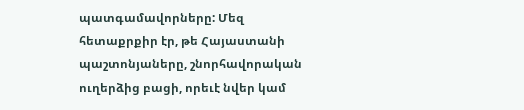պատգամավորները: Մեզ հետաքրքիր էր, թե Հայաստանի պաշտոնյաները, շնորհավորական ուղերձից բացի, որեւէ նվեր կամ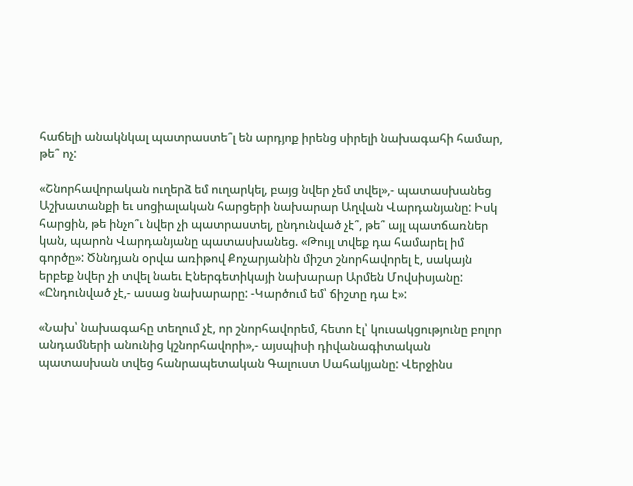հաճելի անակնկալ պատրաստե՞լ են արդյոք իրենց սիրելի նախագահի համար, թե՞ ոչ:

«Շնորհավորական ուղերձ եմ ուղարկել, բայց նվեր չեմ տվել»,- պատասխանեց Աշխատանքի եւ սոցիալական հարցերի նախարար Աղվան Վարդանյանը: Իսկ հարցին, թե ինչո՞ւ նվեր չի պատրաստել, ընդունված չէ՞, թե՞ այլ պատճառներ կան, պարոն Վարդանյանը պատասխանեց. «Թույլ տվեք դա համարել իմ գործը»: Ծննդյան օրվա առիթով Քոչարյանին միշտ շնորհավորել է, սակայն երբեք նվեր չի տվել նաեւ Էներգետիկայի նախարար Արմեն Մովսիսյանը: «Ընդունված չէ,- ասաց նախարարը: -Կարծում եմ՝ ճիշտը դա է»:

«Նախ՝ նախագահը տեղում չէ, որ շնորհավորեմ, հետո էլ՝ կուսակցությունը բոլոր անդամների անունից կշնորհավորի»,- այսպիսի դիվանագիտական պատասխան տվեց հանրապետական Գալուստ Սահակյանը: Վերջինս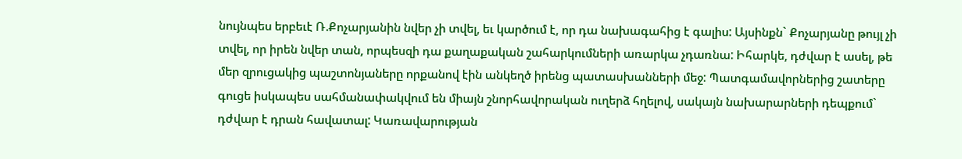նույնպես երբեւէ Ռ.Քոչարյանին նվեր չի տվել, եւ կարծում է, որ դա նախագահից է գալիս: Այսինքն` Քոչարյանը թույլ չի տվել, որ իրեն նվեր տան, որպեսզի դա քաղաքական շահարկումների առարկա չդառնա: Իհարկե, դժվար է ասել, թե մեր զրուցակից պաշտոնյաները որքանով էին անկեղծ իրենց պատասխանների մեջ: Պատգամավորներից շատերը գուցե իսկապես սահմանափակվում են միայն շնորհավորական ուղերձ հղելով, սակայն նախարարների դեպքում` դժվար է դրան հավատալ: Կառավարության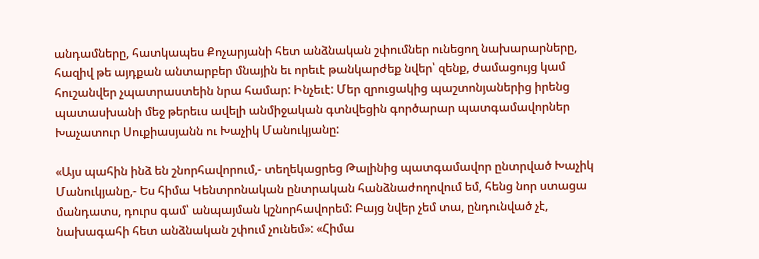անդամները, հատկապես Քոչարյանի հետ անձնական շփումներ ունեցող նախարարները, հազիվ թե այդքան անտարբեր մնային եւ որեւէ թանկարժեք նվեր՝ զենք, ժամացույց կամ հուշանվեր չպատրաստեին նրա համար: Ինչեւէ: Մեր զրուցակից պաշտոնյաներից իրենց պատասխանի մեջ թերեւս ավելի անմիջական գտնվեցին գործարար պատգամավորներ Խաչատուր Սուքիասյանն ու Խաչիկ Մանուկյանը:

«Այս պահին ինձ են շնորհավորում,- տեղեկացրեց Թալինից պատգամավոր ընտրված Խաչիկ Մանուկյանը,- Ես հիմա Կենտրոնական ընտրական հանձնաժողովում եմ, հենց նոր ստացա մանդատս, դուրս գամ՝ անպայման կշնորհավորեմ: Բայց նվեր չեմ տա, ընդունված չէ, նախագահի հետ անձնական շփում չունեմ»: «Հիմա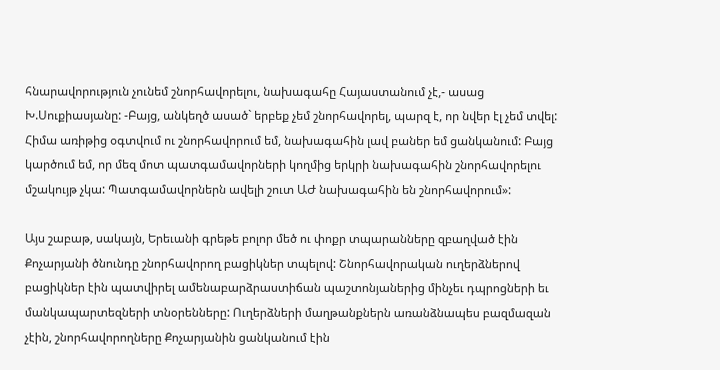հնարավորություն չունեմ շնորհավորելու, նախագահը Հայաստանում չէ,- ասաց Խ.Սուքիասյանը: -Բայց, անկեղծ ասած` երբեք չեմ շնորհավորել, պարզ է, որ նվեր էլ չեմ տվել: Հիմա առիթից օգտվում ու շնորհավորում եմ, նախագահին լավ բաներ եմ ցանկանում: Բայց կարծում եմ, որ մեզ մոտ պատգամավորների կողմից երկրի նախագահին շնորհավորելու մշակույթ չկա: Պատգամավորներն ավելի շուտ ԱԺ նախագահին են շնորհավորում»:

Այս շաբաթ, սակայն, Երեւանի գրեթե բոլոր մեծ ու փոքր տպարանները զբաղված էին Քոչարյանի ծնունդը շնորհավորող բացիկներ տպելով: Շնորհավորական ուղերձներով բացիկներ էին պատվիրել ամենաբարձրաստիճան պաշտոնյաներից մինչեւ դպրոցների եւ մանկապարտեզների տնօրենները: Ուղերձների մաղթանքներն առանձնապես բազմազան չէին, շնորհավորողները Քոչարյանին ցանկանում էին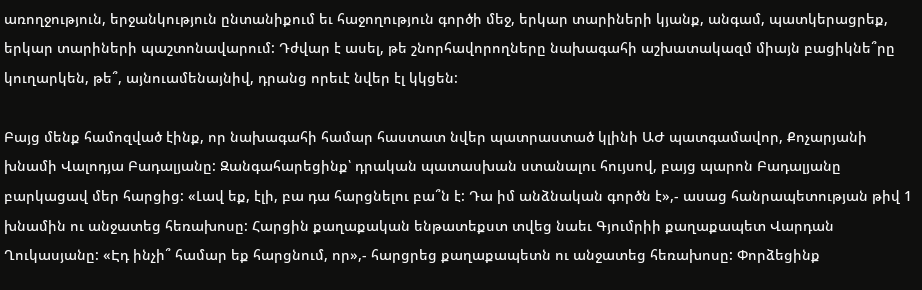առողջություն, երջանկություն ընտանիքում եւ հաջողություն գործի մեջ, երկար տարիների կյանք, անգամ, պատկերացրեք, երկար տարիների պաշտոնավարում: Դժվար է ասել, թե շնորհավորողները նախագահի աշխատակազմ միայն բացիկնե՞րը կուղարկեն, թե՞, այնուամենայնիվ, դրանց որեւէ նվեր էլ կկցեն:

Բայց մենք համոզված էինք, որ նախագահի համար հաստատ նվեր պատրաստած կլինի ԱԺ պատգամավոր, Քոչարյանի խնամի Վալոդյա Բադալյանը: Զանգահարեցինք՝ դրական պատասխան ստանալու հույսով, բայց պարոն Բադալյանը բարկացավ մեր հարցից: «Լավ եք, էլի, բա դա հարցնելու բա՞ն է: Դա իմ անձնական գործն է»,- ասաց հանրապետության թիվ 1 խնամին ու անջատեց հեռախոսը: Հարցին քաղաքական ենթատեքստ տվեց նաեւ Գյումրիի քաղաքապետ Վարդան Ղուկասյանը: «Էդ ինչի՞ համար եք հարցնում, որ»,- հարցրեց քաղաքապետն ու անջատեց հեռախոսը: Փորձեցինք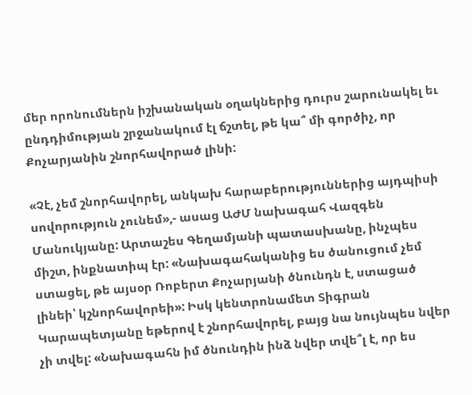մեր որոնումներն իշխանական օղակներից դուրս շարունակել եւ ընդդիմության շրջանակում էլ ճշտել, թե կա՞ մի գործիչ, որ Քոչարյանին շնորհավորած լինի:

«Չէ, չեմ շնորհավորել, անկախ հարաբերություններից այդպիսի սովորություն չունեմ»,- ասաց ԱԺՄ նախագահ Վազգեն Մանուկյանը: Արտաշես Գեղամյանի պատասխանը, ինչպես միշտ, ինքնատիպ էր: «Նախագահականից ես ծանուցում չեմ ստացել, թե այսօր Ռոբերտ Քոչարյանի ծնունդն է, ստացած լինեի՝ կշնորհավորեի»: Իսկ կենտրոնամետ Տիգրան Կարապետյանը եթերով է շնորհավորել, բայց նա նույնպես նվեր չի տվել: «Նախագահն իմ ծնունդին ինձ նվեր տվե՞լ է, որ ես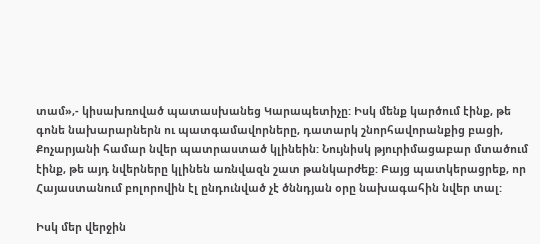տամ»,- կիսախռոված պատասխանեց Կարապետիչը: Իսկ մենք կարծում էինք, թե գոնե նախարարներն ու պատգամավորները, դատարկ շնորհավորանքից բացի, Քոչարյանի համար նվեր պատրաստած կլինեին: Նույնիսկ թյուրիմացաբար մտածում էինք, թե այդ նվերները կլինեն առնվազն շատ թանկարժեք: Բայց պատկերացրեք, որ Հայաստանում բոլորովին էլ ընդունված չէ ծննդյան օրը նախագահին նվեր տալ:

Իսկ մեր վերջին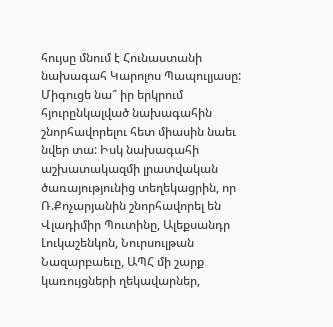հույսը մնում է Հունաստանի նախագահ Կարոլոս Պապուլյասը: Միգուցե նա՞ իր երկրում հյուրընկալված նախագահին շնորհավորելու հետ միասին նաեւ նվեր տա: Իսկ նախագահի աշխատակազմի լրատվական ծառայությունից տեղեկացրին, որ Ռ.Քոչարյանին շնորհավորել են Վլադիմիր Պուտինը, Ալեքսանդր Լուկաշենկոն, Նուրսուլթան Նազարբաեւը, ԱՊՀ մի շարք կառույցների ղեկավարներ,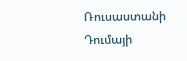Ռուսաստանի Դումայի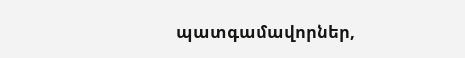պատգամավորներ,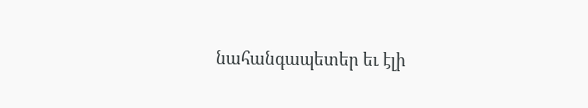նահանգապետեր եւ էլի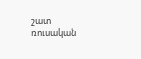շատ ռուսական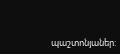պաշտոնյաներ: